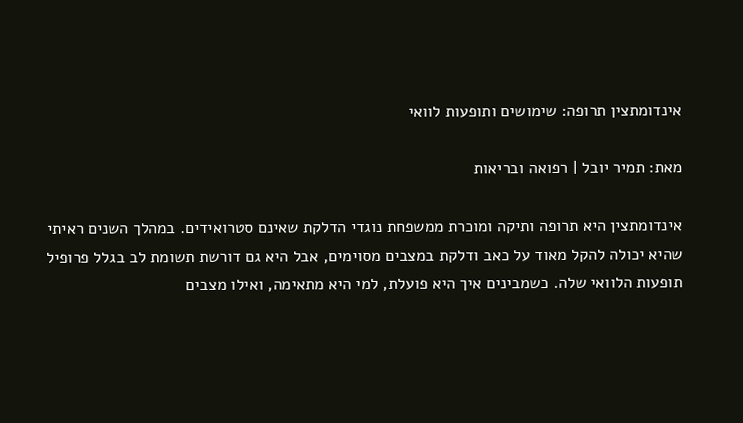אינדומתצין תרופה: שימושים ותופעות לוואי

מאת: תמיר יובל | רפואה ובריאות

אינדומתצין היא תרופה ותיקה ומוכרת ממשפחת נוגדי הדלקת שאינם סטרואידים. במהלך השנים ראיתי שהיא יכולה להקל מאוד על כאב ודלקת במצבים מסוימים, אבל היא גם דורשת תשומת לב בגלל פרופיל תופעות הלוואי שלה. כשמבינים איך היא פועלת, למי היא מתאימה, ואילו מצבים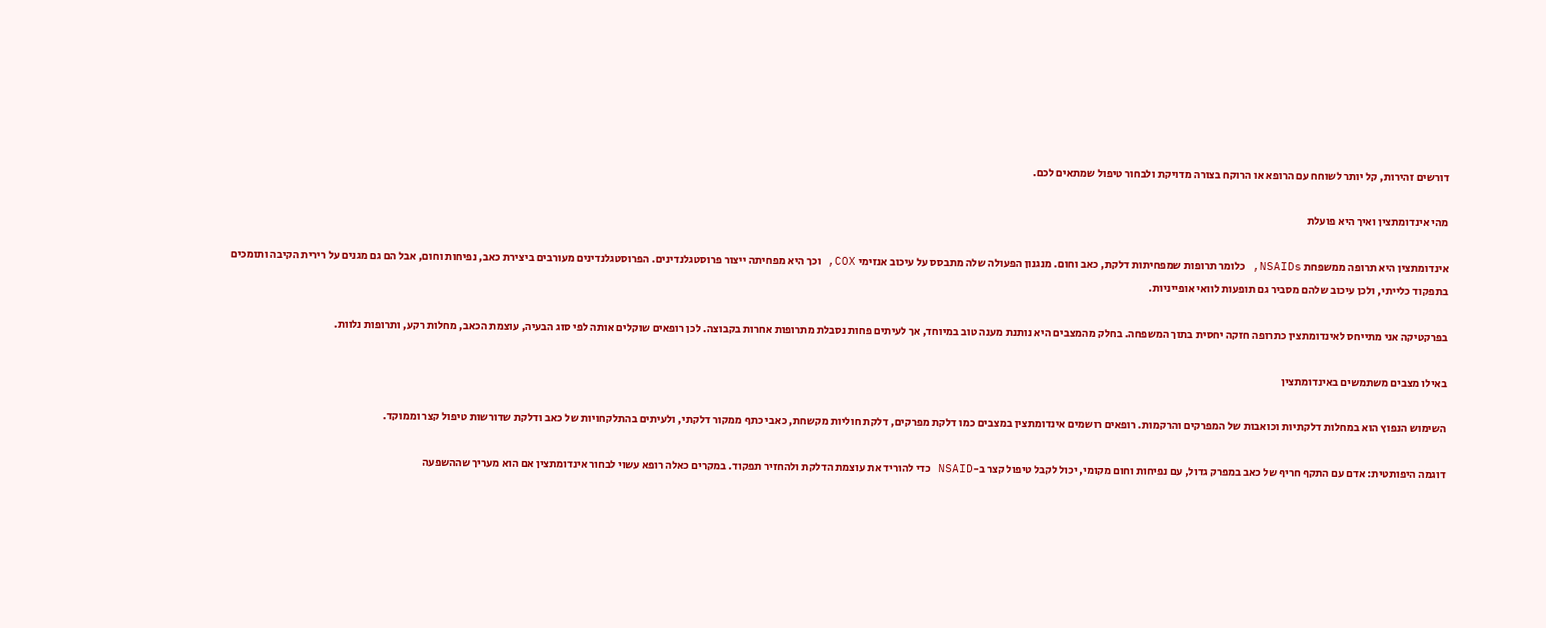דורשים זהירות, קל יותר לשוחח עם הרופא או הרוקח בצורה מדויקת ולבחור טיפול שמתאים לכם.

מהי אינדומתצין ואיך היא פועלת

אינדומתצין היא תרופה ממשפחת NSAIDs, כלומר תרופות שמפחיתות דלקת, כאב וחום. מנגנון הפעולה שלה מתבסס על עיכוב אנזימי COX, וכך היא מפחיתה ייצור פרוסטגלנדינים. הפרוסטגלנדינים מעורבים ביצירת כאב, נפיחות וחום, אבל הם גם מגנים על רירית הקיבה ותומכים בתפקוד כלייתי, ולכן עיכוב שלהם מסביר גם תופעות לוואי אופייניות.

בפרקטיקה אני מתייחס לאינדומתצין כתרופה חזקה יחסית בתוך המשפחה. בחלק מהמצבים היא נותנת מענה טוב במיוחד, אך לעיתים פחות נסבלת מתרופות אחרות בקבוצה. לכן רופאים שוקלים אותה לפי סוג הבעיה, עוצמת הכאב, מחלות רקע, ותרופות נלוות.

באילו מצבים משתמשים באינדומתצין

השימוש הנפוץ הוא במחלות דלקתיות וכואבות של המפרקים והרקמות. רופאים רושמים אינדומתצין במצבים כמו דלקת מפרקים, דלקת חוליות מקשחת, כאבי כתף ממקור דלקתי, ולעיתים בהתלקחויות של כאב ודלקת שדורשות טיפול קצר וממוקד.

דוגמה היפותטית: אדם עם התקף חריף של כאב במפרק גדול, עם נפיחות וחום מקומי, יכול לקבל טיפול קצר ב-NSAID כדי להוריד את עוצמת הדלקת ולהחזיר תפקוד. במקרים כאלה רופא עשוי לבחור אינדומתצין אם הוא מעריך שההשפעה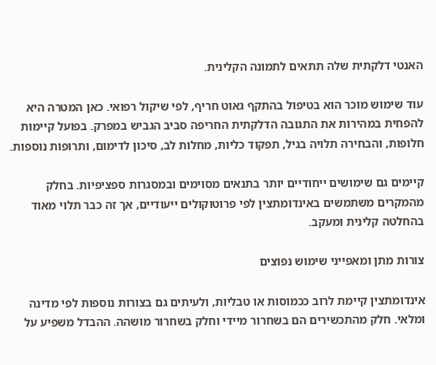האנטי דלקתית שלה תתאים לתמונה הקלינית.

עוד שימוש מוכר הוא בטיפול בהתקף גאוט חריף, לפי שיקול רפואי. כאן המטרה היא להפחית במהירות את התגובה הדלקתית החריפה סביב הגביש במפרק. בפועל קיימות חלופות, והבחירה תלויה בגיל, תפקוד כליות, מחלות לב, סיכון לדימום, ותרופות נוספות.

קיימים גם שימושים ייחודיים יותר בתנאים מסוימים ובמסגרות ספציפיות. בחלק מהמקרים משתמשים באינדומתצין לפי פרוטוקולים ייעודיים, אך זה כבר תלוי מאוד בהחלטה קלינית ומעקב.

צורות מתן ומאפייני שימוש נפוצים

אינדומתצין קיימת לרוב ככמוסות או טבליות, ולעיתים גם בצורות נוספות לפי מדינה ומלאי. חלק מהתכשירים הם בשחרור מיידי וחלק בשחרור מושהה. ההבדל משפיע על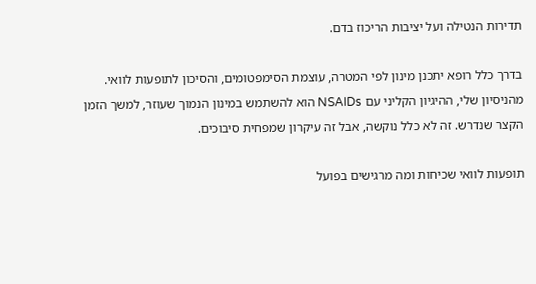תדירות הנטילה ועל יציבות הריכוז בדם.

בדרך כלל רופא יתכנן מינון לפי המטרה, עוצמת הסימפטומים, והסיכון לתופעות לוואי. מהניסיון שלי, ההיגיון הקליני עם NSAIDs הוא להשתמש במינון הנמוך שעוזר, למשך הזמן הקצר שנדרש. זה לא כלל נוקשה, אבל זה עיקרון שמפחית סיבוכים.

תופעות לוואי שכיחות ומה מרגישים בפועל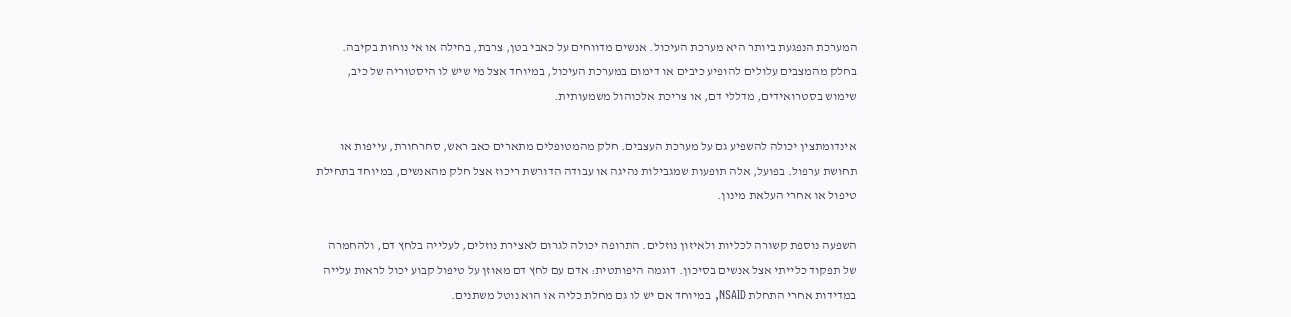המערכת הנפגעת ביותר היא מערכת העיכול. אנשים מדווחים על כאבי בטן, צרבת, בחילה או אי נוחות בקיבה. בחלק מהמצבים עלולים להופיע כיבים או דימום במערכת העיכול, במיוחד אצל מי שיש לו היסטוריה של כיב, שימוש בסטרואידים, מדללי דם, או צריכת אלכוהול משמעותית.

אינדומתצין יכולה להשפיע גם על מערכת העצבים. חלק מהמטופלים מתארים כאב ראש, סחרחורת, עייפות או תחושת ערפול. בפועל, אלה תופעות שמגבילות נהיגה או עבודה הדורשת ריכוז אצל חלק מהאנשים, במיוחד בתחילת טיפול או אחרי העלאת מינון.

השפעה נוספת קשורה לכליות ולאיזון נוזלים. התרופה יכולה לגרום לאצירת נוזלים, לעלייה בלחץ דם, ולהחמרה של תפקוד כלייתי אצל אנשים בסיכון. דוגמה היפותטית: אדם עם לחץ דם מאוזן על טיפול קבוע יכול לראות עלייה במדידות אחרי התחלת NSAID, במיוחד אם יש לו גם מחלת כליה או הוא נוטל משתנים.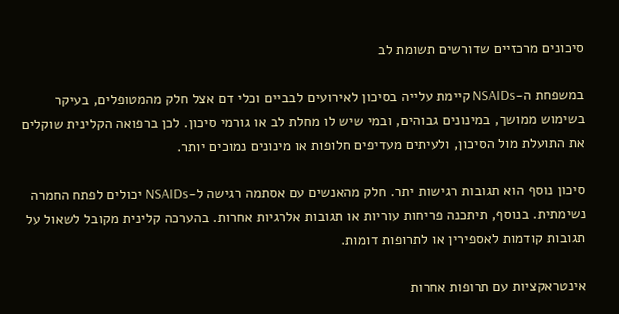סיכונים מרכזיים שדורשים תשומת לב

במשפחת ה-NSAIDs קיימת עלייה בסיכון לאירועים לבביים וכלי דם אצל חלק מהמטופלים, בעיקר בשימוש ממושך, במינונים גבוהים, ובמי שיש לו מחלת לב או גורמי סיכון. לכן ברפואה הקלינית שוקלים את התועלת מול הסיכון, ולעיתים מעדיפים חלופות או מינונים נמוכים יותר.

סיכון נוסף הוא תגובות רגישות יתר. חלק מהאנשים עם אסתמה רגישה ל-NSAIDs יכולים לפתח החמרה נשימתית. בנוסף, תיתכנה פריחות עוריות או תגובות אלרגיות אחרות. בהערכה קלינית מקובל לשאול על תגובות קודמות לאספירין או לתרופות דומות.

אינטראקציות עם תרופות אחרות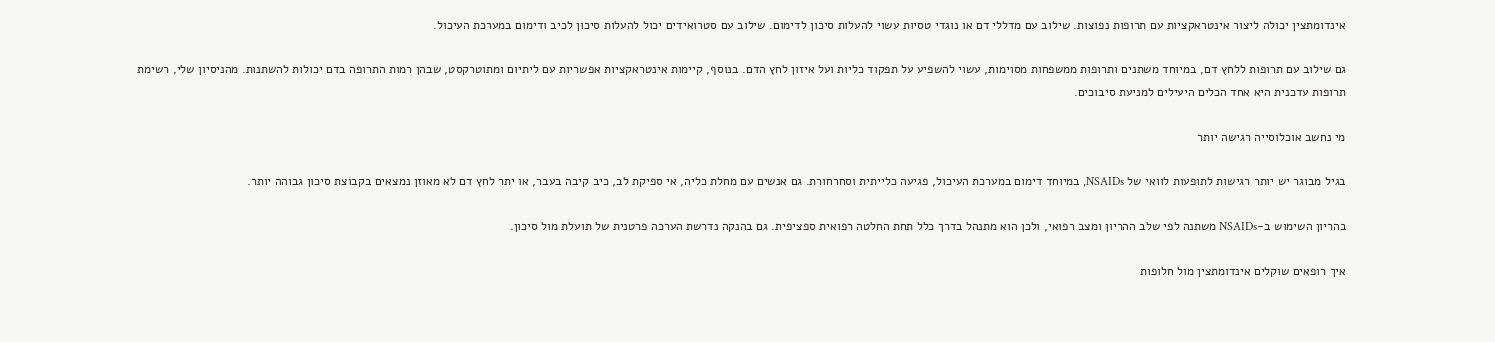אינדומתצין יכולה ליצור אינטראקציות עם תרופות נפוצות. שילוב עם מדללי דם או נוגדי טסיות עשוי להעלות סיכון לדימום. שילוב עם סטרואידים יכול להעלות סיכון לכיב ודימום במערכת העיכול.

גם שילוב עם תרופות ללחץ דם, במיוחד משתנים ותרופות ממשפחות מסוימות, עשוי להשפיע על תפקוד כליות ועל איזון לחץ הדם. בנוסף, קיימות אינטראקציות אפשריות עם ליתיום ומתוטרקסט, שבהן רמות התרופה בדם יכולות להשתנות. מהניסיון שלי, רשימת תרופות עדכנית היא אחד הכלים היעילים למניעת סיבוכים.

מי נחשב אוכלוסייה רגישה יותר

בגיל מבוגר יש יותר רגישות לתופעות לוואי של NSAIDs, במיוחד דימום במערכת העיכול, פגיעה כלייתית וסחרחורת. גם אנשים עם מחלת כליה, אי ספיקת לב, כיב קיבה בעבר, או יתר לחץ דם לא מאוזן נמצאים בקבוצת סיכון גבוהה יותר.

בהריון השימוש ב-NSAIDs משתנה לפי שלב ההריון ומצב רפואי, ולכן הוא מתנהל בדרך כלל תחת החלטה רפואית ספציפית. גם בהנקה נדרשת הערכה פרטנית של תועלת מול סיכון.

איך רופאים שוקלים אינדומתצין מול חלופות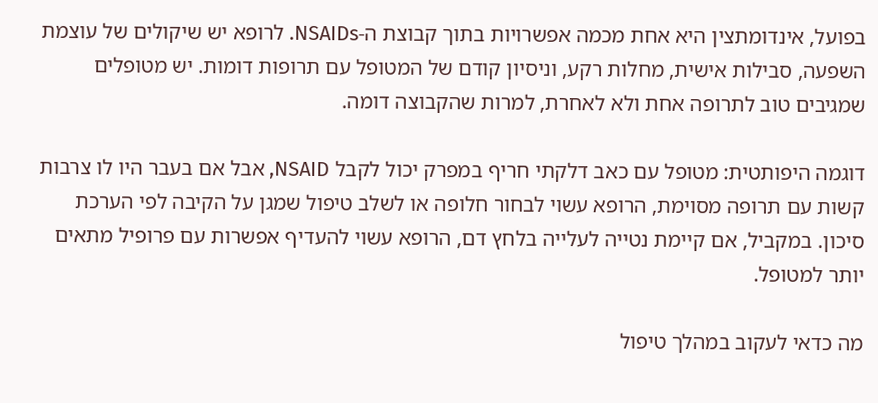בפועל, אינדומתצין היא אחת מכמה אפשרויות בתוך קבוצת ה-NSAIDs. לרופא יש שיקולים של עוצמת השפעה, סבילות אישית, מחלות רקע, וניסיון קודם של המטופל עם תרופות דומות. יש מטופלים שמגיבים טוב לתרופה אחת ולא לאחרת, למרות שהקבוצה דומה.

דוגמה היפותטית: מטופל עם כאב דלקתי חריף במפרק יכול לקבל NSAID, אבל אם בעבר היו לו צרבות קשות עם תרופה מסוימת, הרופא עשוי לבחור חלופה או לשלב טיפול שמגן על הקיבה לפי הערכת סיכון. במקביל, אם קיימת נטייה לעלייה בלחץ דם, הרופא עשוי להעדיף אפשרות עם פרופיל מתאים יותר למטופל.

מה כדאי לעקוב במהלך טיפול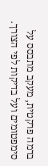ברמה פרקטית, מעקב מתבסס על סימפטומים ועל בדיקות לפי הצורך.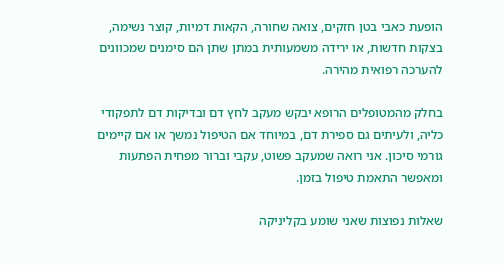הופעת כאבי בטן חזקים, צואה שחורה, הקאות דמיות, קוצר נשימה, בצקות חדשות, או ירידה משמעותית במתן שתן הם סימנים שמכוונים להערכה רפואית מהירה.

בחלק מהמטופלים הרופא יבקש מעקב לחץ דם ובדיקות דם לתפקודי כליה, ולעיתים גם ספירת דם, במיוחד אם הטיפול נמשך או אם קיימים גורמי סיכון. אני רואה שמעקב פשוט, עקבי וברור מפחית הפתעות ומאפשר התאמת טיפול בזמן.

שאלות נפוצות שאני שומע בקליניקה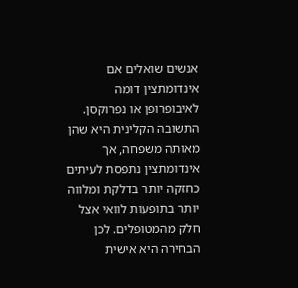אנשים שואלים אם אינדומתצין דומה לאיבופרופן או נפרוקסן. התשובה הקלינית היא שהן מאותה משפחה, אך אינדומתצין נתפסת לעיתים כחזקה יותר בדלקת ומלווה יותר בתופעות לוואי אצל חלק מהמטופלים. לכן הבחירה היא אישית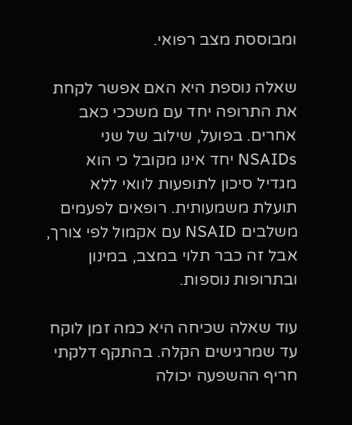ומבוססת מצב רפואי.

שאלה נוספת היא האם אפשר לקחת את התרופה יחד עם משככי כאב אחרים. בפועל, שילוב של שני NSAIDs יחד אינו מקובל כי הוא מגדיל סיכון לתופעות לוואי ללא תועלת משמעותית. רופאים לפעמים משלבים NSAID עם אקמול לפי צורך, אבל זה כבר תלוי במצב, במינון ובתרופות נוספות.

עוד שאלה שכיחה היא כמה זמן לוקח עד שמרגישים הקלה. בהתקף דלקתי חריף ההשפעה יכולה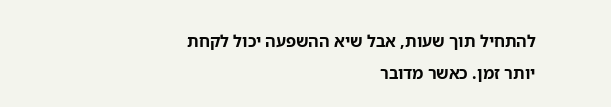להתחיל תוך שעות, אבל שיא ההשפעה יכול לקחת יותר זמן. כאשר מדובר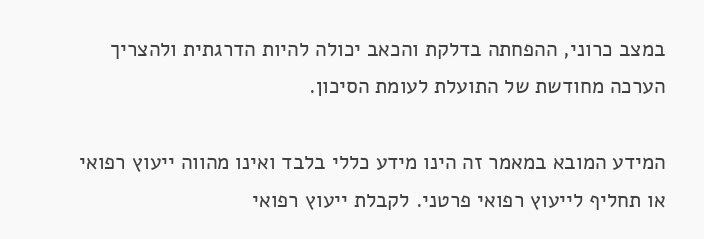במצב כרוני, ההפחתה בדלקת והכאב יכולה להיות הדרגתית ולהצריך הערכה מחודשת של התועלת לעומת הסיכון.

המידע המובא במאמר זה הינו מידע כללי בלבד ואינו מהווה ייעוץ רפואי או תחליף לייעוץ רפואי פרטני. לקבלת ייעוץ רפואי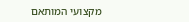מקצועי המותאם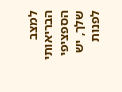למצב הבריאותי הספציפי שלך, יש לפנות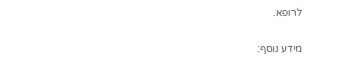לרופא.

מידע נוסף: